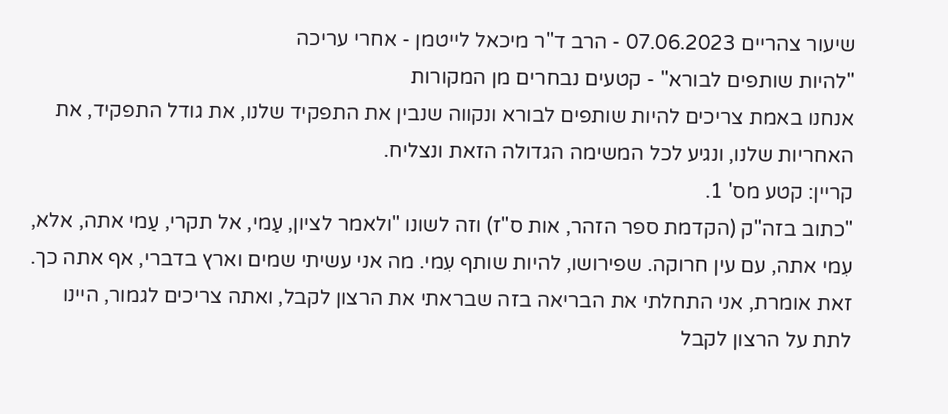שיעור צהריים 07.06.2023 - הרב ד"ר מיכאל לייטמן - אחרי עריכה
"להיות שותפים לבורא" - קטעים נבחרים מן המקורות
אנחנו באמת צריכים להיות שותפים לבורא ונקווה שנבין את התפקיד שלנו, את גודל התפקיד, את האחריות שלנו, ונגיע לכל המשימה הגדולה הזאת ונצליח.
קריין: קטע מס' 1.
"כתוב בזה"ק (הקדמת ספר הזהר, אות ס"ז) וזה לשונו "ולאמר לציון, עַמי, אל תקרי, עַמי אתה, אלא, עִמי אתה, עם עין חרוקה. שפירושו, להיות שותף עִמי. מה אני עשיתי שמים וארץ בדברי, אף אתה כך. זאת אומרת, אני התחלתי את הבריאה בזה שבראתי את הרצון לקבל, ואתה צריכים לגמור, היינו לתת על הרצון לקבל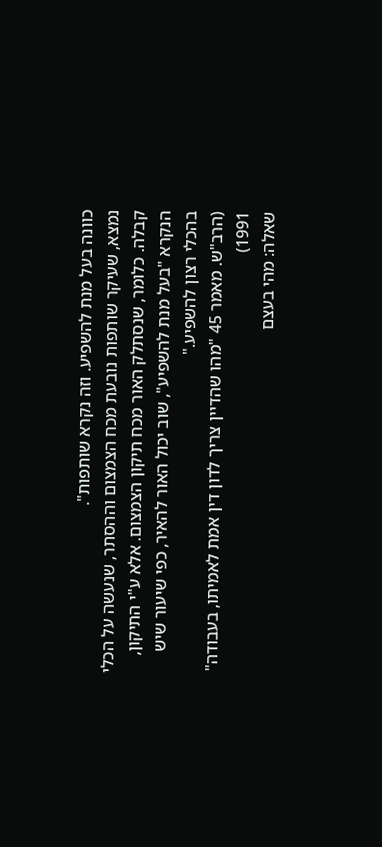כוונה בעל מנת להשפיע. וזה נקרא שותפות".
נמצא, שעיקר שותפות נובעת מכח הצמצום וההסתר, שנעשה על הכלי קבלה. כלומר, שנסתלק האור מכח תיקון הצמצום. אלא ע"י התיקון, הנקרא "בעל מנת להשפיע", שוב יכול האור להאיר, כפי שיעור שיש בהכלי רצון להשפיע."
(הרב"ש. מאמר 45 "מהו שהדיין צריך לדון דין אמת לאמיתו, בעבודה" 1991)
שאלה: מהי בעצם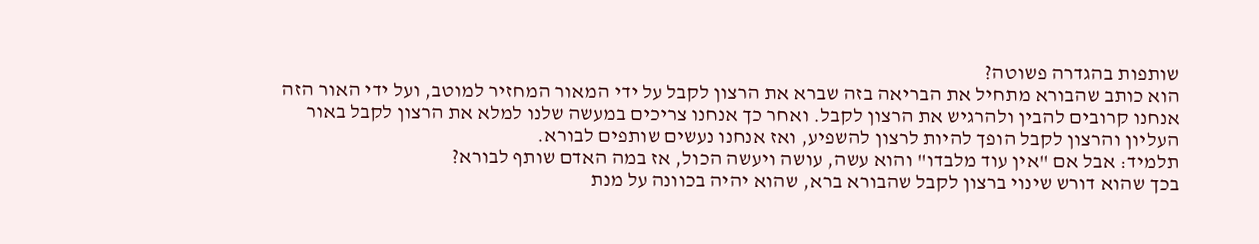שותפות בהגדרה פשוטה?
הוא כותב שהבורא מתחיל את הבריאה בזה שברא את הרצון לקבל על ידי המאור המחזיר למוטב, ועל ידי האור הזה אנחנו קרובים להבין ולהרגיש את הרצון לקבל. ואחר כך אנחנו צריכים במעשה שלנו למלא את הרצון לקבל באור העליון והרצון לקבל הופך להיות לרצון להשפיע, ואז אנחנו נעשים שותפים לבורא.
תלמיד: אבל אם "אין עוד מלבדו" והוא עשה, עושה ויעשה הכול, אז במה האדם שותף לבורא?
בכך שהוא דורש שינוי ברצון לקבל שהבורא ברא, שהוא יהיה בכוונה על מנת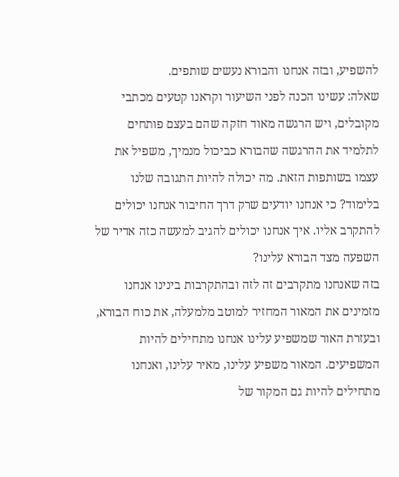להשפיע, ובזה אנחנו והבורא נעשים שותפים.
שאלה: עשינו הכנה לפני השיעור וקראנו קטעים מכתבי מקובלים, ויש הרגשה מאוד חזקה שהם בעצם פותחים לתלמיד את ההרגשה שהבורא כביכול מנמיך, משפיל את עצמו בשותפות הזאת. מה יכולה להיות התגובה שלנו בלימוד? כי אנחנו יודעים שרק דרך החיבור אנחנו יכולים להתקרב אליו. איך אנחנו יכולים להגיב למעשה כזה אדיר של השפעה מצד הבורא עלינו?
בזה שאנחנו מתקרבים זה לזה ובהתקרבות בינינו אנחנו מזמינים את המאור המחזיר למוטב מלמעלה, את כוח הבורא, ובעזרת האור שמשפיע עלינו אנחנו מתחילים להיות המשפיעים. המאור משפיע עלינו, מאיר עלינו, ואנחנו מתחילים להיות גם המקור של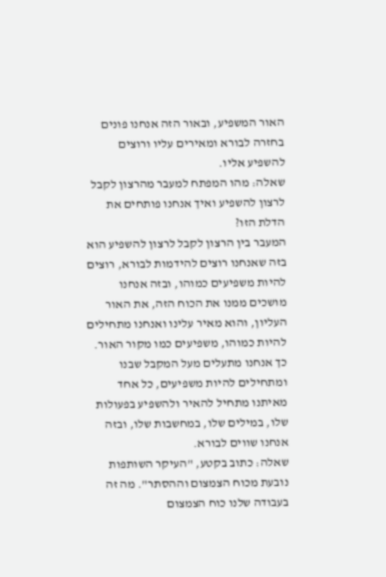האור המשפיע, ובאור הזה אנחנו פונים בחזרה לבורא ומאירים עליו ורוצים להשפיע אליו.
שאלה: מהו המפתח למעבר מהרצון לקבל לרצון להשפיע ואיך אנחנו פותחים את הדלת הזו?
המעבר בין הרצון לקבל לרצון להשפיע הוא בזה שאנחנו רוצים להידמות לבורא, רוצים להיות משפיעים כמוהו, ובזה אנחנו מושכים ממנו את הכוח הזה, את האור העליון, והוא מאיר עלינו ואנחנו מתחילים להיות כמוהו, משפיעים כמו מקור האור. כך אנחנו מתעלים מעל המקבל שבנו ומתחילים להיות משפיעים, כל אחד מאיתנו מתחיל להאיר ולהשפיע בפעולות שלו, במילים שלו, במחשבות שלו, ובזה אנחנו שווים לבורא.
שאלה: כתוב בקטע, "העיקר השותפות נובעת מכוח הצמצום וההסתר". מה זה בעבודה שלנו כוח הצמצום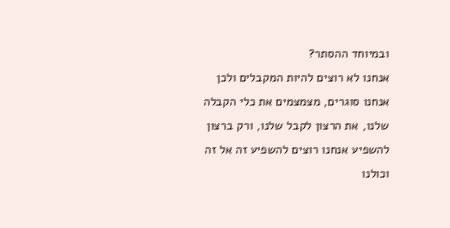ובמיוחד ההסתר?
אנחנו לא רוצים להיות המקבלים ולכן אנחנו סוגרים, מצמצמים את כלי הקבלה שלנו, את הרצון לקבל שלנו, ורק ברצון להשפיע אנחנו רוצים להשפיע זה אל זה וכולנו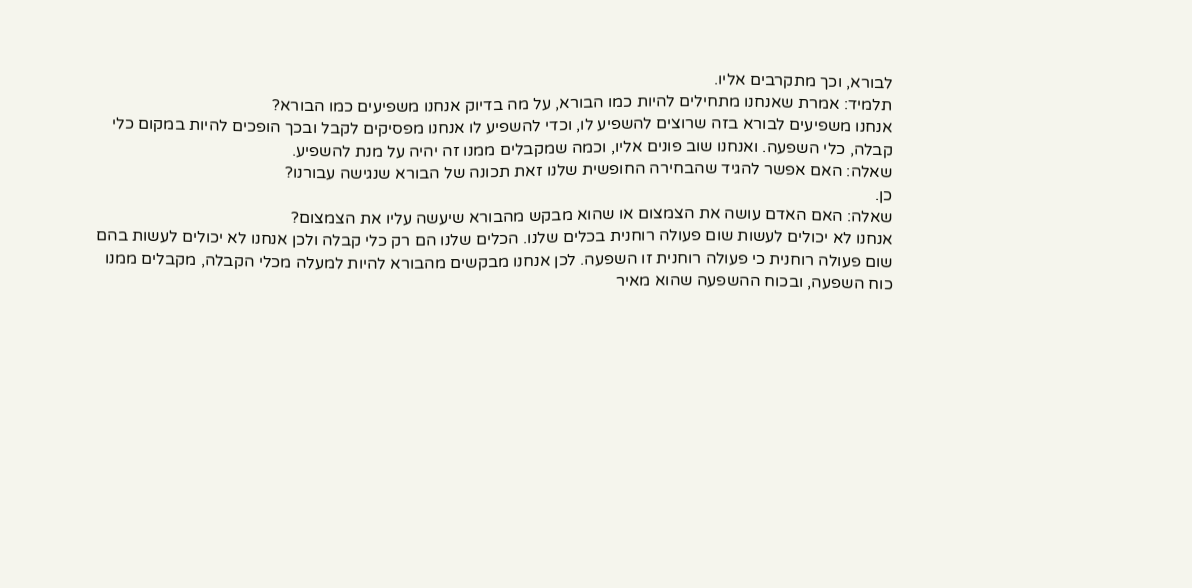לבורא, וכך מתקרבים אליו.
תלמיד: אמרת שאנחנו מתחילים להיות כמו הבורא, על מה בדיוק אנחנו משפיעים כמו הבורא?
אנחנו משפיעים לבורא בזה שרוצים להשפיע לו, וכדי להשפיע לו אנחנו מפסיקים לקבל ובכך הופכים להיות במקום כלי קבלה, כלי השפעה. ואנחנו שוב פונים אליו, וכמה שמקבלים ממנו זה יהיה על מנת להשפיע.
שאלה: האם אפשר להגיד שהבחירה החופשית שלנו זאת תכונה של הבורא שנגישה עבורנו?
כן.
שאלה: האם האדם עושה את הצמצום או שהוא מבקש מהבורא שיעשה עליו את הצמצום?
אנחנו לא יכולים לעשות שום פעולה רוחנית בכלים שלנו. הכלים שלנו הם רק כלי קבלה ולכן אנחנו לא יכולים לעשות בהם שום פעולה רוחנית כי פעולה רוחנית זו השפעה. לכן אנחנו מבקשים מהבורא להיות למעלה מכלי הקבלה, מקבלים ממנו כוח השפעה, ובכוח ההשפעה שהוא מאיר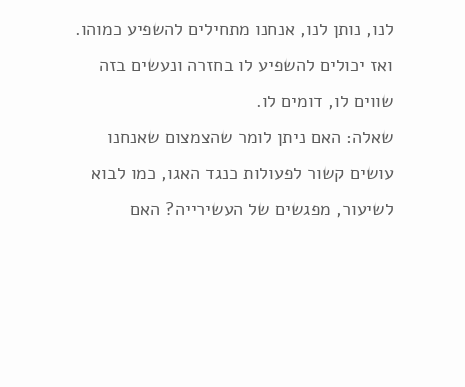לנו, נותן לנו, אנחנו מתחילים להשפיע כמוהו. ואז יכולים להשפיע לו בחזרה ונעשים בזה שווים לו, דומים לו.
שאלה: האם ניתן לומר שהצמצום שאנחנו עושים קשור לפעולות כנגד האגו, כמו לבוא לשיעור, מפגשים של העשירייה? האם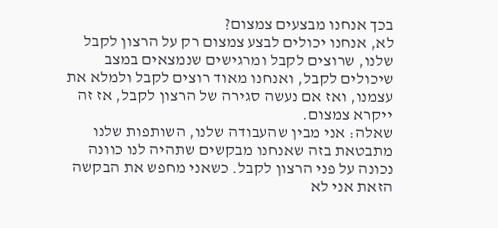בכך אנחנו מבצעים צמצום?
לא, אנחנו יכולים לבצע צמצום רק על הרצון לקבל שלנו, שרוצים לקבל ומרגישים שנמצאים במצב שיכולים לקבל, ואנחנו מאוד רוצים לקבל ולמלא את עצמנו, ואז אם נעשה סגירה של הרצון לקבל, אז זה ייקרא צמצום.
שאלה: אני מבין שהעבודה שלנו, השותפות שלנו מתבטאת בזה שאנחנו מבקשים שתהיה לנו כוונה נכונה על פני הרצון לקבל. כשאני מחפש את הבקשה הזאת אני לא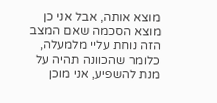מוצא אותה, אבל אני כן מוצא הסכמה שאם המצב הזה נוחת עליי מלמעלה, כלומר שהכוונה תהיה על מנת להשפיע, אני מוכן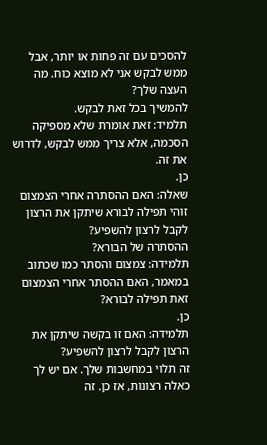להסכים עם זה פחות או יותר, אבל ממש לבקש אני לא מוצא כוח. מה העצה שלך?
להמשיך בכל זאת לבקש.
תלמיד: זאת אומרת שלא מספיקה הסכמה, אלא צריך ממש לבקש, לדרוש את זה.
כן.
שאלה: האם ההסתרה אחרי הצמצום זוהי תפילה לבורא שיתקן את הרצון לקבל לרצון להשפיע?
ההסתרה של הבורא?
תלמידה: צמצום והסתר כמו שכתוב במאמר, האם ההסתר אחרי הצמצום זאת תפילה לבורא?
כן.
תלמידה: האם זו בקשה שיתקן את הרצון לקבל לרצון להשפיע?
זה תלוי במחשבות שלך. אם יש לך כאלה רצונות, אז כן. זה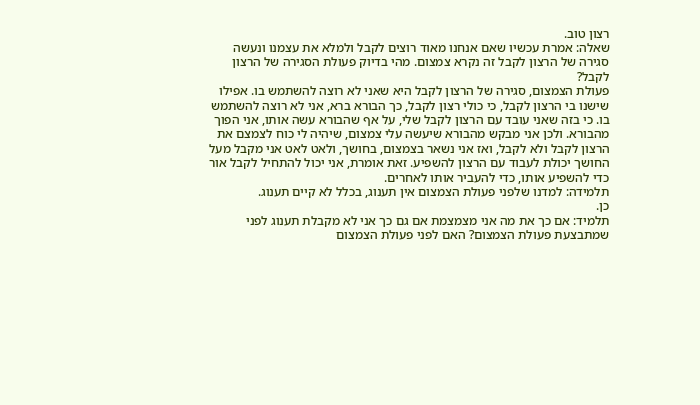רצון טוב.
שאלה: אמרת עכשיו שאם אנחנו מאוד רוצים לקבל ולמלא את עצמנו ונעשה סגירה של הרצון לקבל זה נקרא צמצום. מהי בדיוק פעולת הסגירה של הרצון לקבל?
פעולת הצמצום, סגירה של הרצון לקבל היא שאני לא רוצה להשתמש בו. אפילו שישנו בי הרצון לקבל, כי כולי רצון לקבל, כך הבורא ברא, אני לא רוצה להשתמש בו. כי בזה שאני עובד עם הרצון לקבל שלי, על אף שהבורא עשה אותו, אני הפוך מהבורא. ולכן אני מבקש מהבורא שיעשה עלי צמצום, שיהיה לי כוח לצמצם את הרצון לקבל ולא לקבל, ואז אני נשאר בצמצום, בחושך, ולאט לאט אני מקבל מעל החושך יכולת לעבוד עם הרצון להשפיע. זאת אומרת, אני יכול להתחיל לקבל אור כדי להשפיע אותו, כדי להעביר אותו לאחרים.
תלמידה: למדנו שלפני פעולת הצמצום אין תענוג, בכלל לא קיים תענוג.
כן.
תלמיד: אם כך את מה אני מצמצמת אם גם כך אני לא מקבלת תענוג לפני שמתבצעת פעולת הצמצום? האם לפני פעולת הצמצום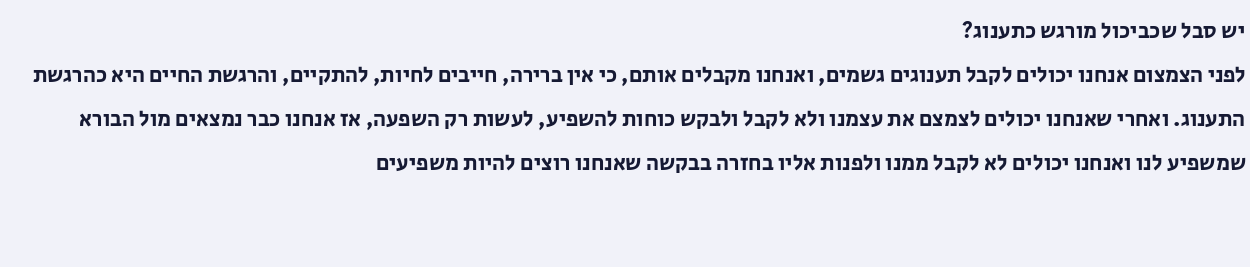יש סבל שכביכול מורגש כתענוג?
לפני הצמצום אנחנו יכולים לקבל תענוגים גשמים, ואנחנו מקבלים אותם, כי אין ברירה, חייבים לחיות, להתקיים, והרגשת החיים היא כהרגשת התענוג. ואחרי שאנחנו יכולים לצמצם את עצמנו ולא לקבל ולבקש כוחות להשפיע, לעשות רק השפעה, אז אנחנו כבר נמצאים מול הבורא שמשפיע לנו ואנחנו יכולים לא לקבל ממנו ולפנות אליו בחזרה בבקשה שאנחנו רוצים להיות משפיעים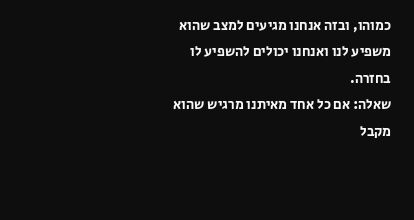כמוהו, ובזה אנחנו מגיעים למצב שהוא משפיע לנו ואנחנו יכולים להשפיע לו בחזרה.
שאלה: אם כל אחד מאיתנו מרגיש שהוא מקבל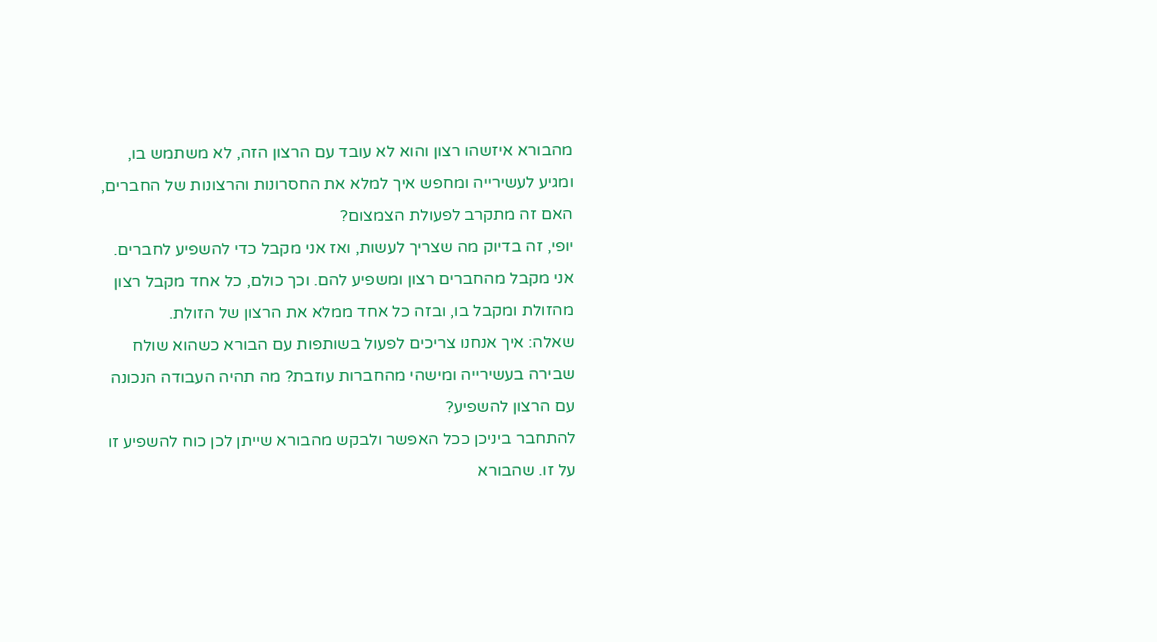מהבורא איזשהו רצון והוא לא עובד עם הרצון הזה, לא משתמש בו, ומגיע לעשירייה ומחפש איך למלא את החסרונות והרצונות של החברים, האם זה מתקרב לפעולת הצמצום?
יופי, זה בדיוק מה שצריך לעשות, ואז אני מקבל כדי להשפיע לחברים. אני מקבל מהחברים רצון ומשפיע להם. וכך כולם, כל אחד מקבל רצון מהזולת ומקבל בו, ובזה כל אחד ממלא את הרצון של הזולת.
שאלה: איך אנחנו צריכים לפעול בשותפות עם הבורא כשהוא שולח שבירה בעשירייה ומישהי מהחברות עוזבת? מה תהיה העבודה הנכונה עם הרצון להשפיע?
להתחבר ביניכן ככל האפשר ולבקש מהבורא שייתן לכן כוח להשפיע זו על זו. שהבורא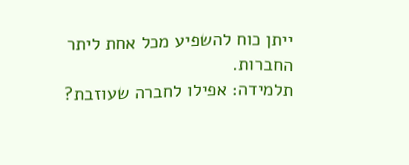ייתן כוח להשפיע מכל אחת ליתר החברות.
תלמידה: אפילו לחברה שעוזבת?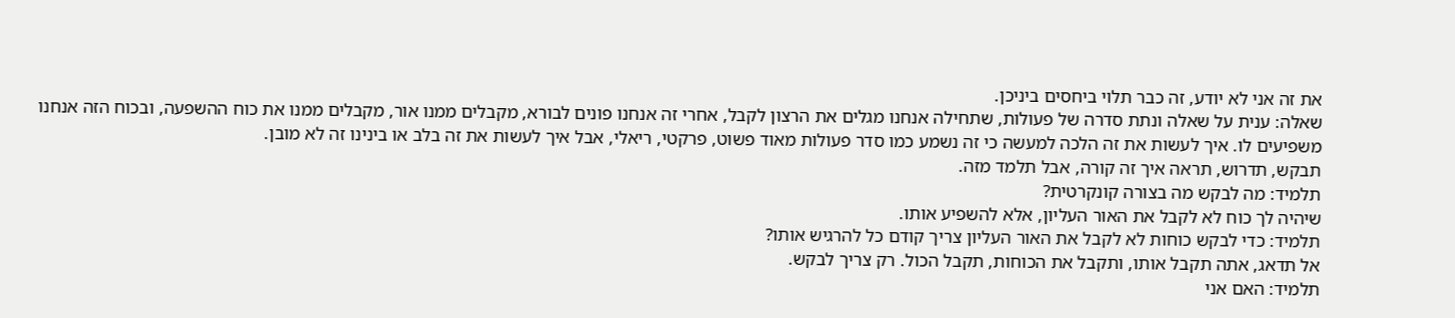את זה אני לא יודע, זה כבר תלוי ביחסים ביניכן.
שאלה: ענית על שאלה ונתת סדרה של פעולות, שתחילה אנחנו מגלים את הרצון לקבל, אחרי זה אנחנו פונים לבורא, מקבלים ממנו אור, מקבלים ממנו את כוח ההשפעה, ובכוח הזה אנחנו משפיעים לו. איך לעשות את זה הלכה למעשה כי זה נשמע כמו סדר פעולות מאוד פשוט, פרקטי, ריאלי, אבל איך לעשות את זה בלב או בינינו זה לא מובן.
תבקש, תדרוש, תראה איך זה קורה, אבל תלמד מזה.
תלמיד: מה לבקש מה בצורה קונקרטית?
שיהיה לך כוח לא לקבל את האור העליון, אלא להשפיע אותו.
תלמיד: כדי לבקש כוחות לא לקבל את האור העליון צריך קודם כל להרגיש אותו?
אל תדאג, אתה תקבל אותו, ותקבל את הכוחות, תקבל הכול. רק צריך לבקש.
תלמיד: האם אני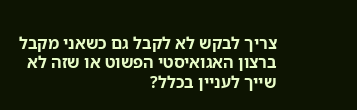צריך לבקש לא לקבל גם כשאני מקבל ברצון האגואיסטי הפשוט או שזה לא שייך לעניין בכלל?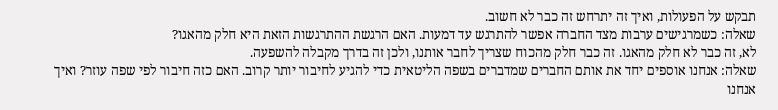תבקש על הפעולות, ואיך זה יתרחש זה כבר לא חשוב.
שאלה: כשמרגישים ערבות מצד החברה אפשר להתרגש עד דמעות. האם הרגשת ההתרגשות הזאת היא חלק מהאגו?
לא, זה כבר לא חלק מהאגו. זה כבר חלק מהכוח שצריך לחבר אותנו, ולכן זה בדרך מקבלה להשפעה.
שאלה: אנחנו אוספים יחד את אותם החברים שמדברים בשפה הליטאית כדי להגיע לחיבור יותר קרוב. האם כזה חיבור לפי שפה עוזר? ואיך אנחנו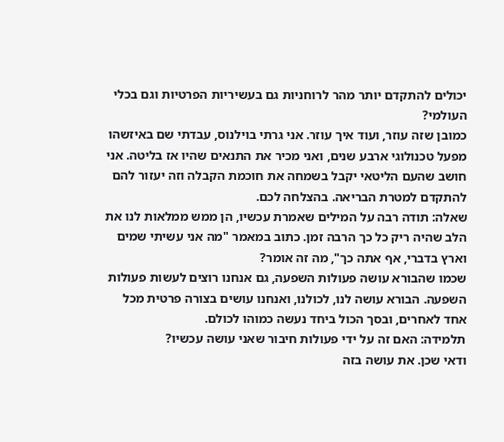יכולים להתקדם יותר מהר לרוחניות גם בעשיריות הפרטיות וגם בכלי העולמי?
כמובן שזה עוזר, ועוד איך עוזר. אני גרתי בוילנוס, עבדתי שם באיזשהו מפעל טכנולוגי ארבע שנים, ואני מכיר את התנאים שהיו אז בליטה. אני חושב שהעם הליטאי יקבל בשמחה את חוכמת הקבלה וזה יעזור להם להתקדם למטרת הבריאה. בהצלחה לכם.
שאלה: תודה רבה על המילים שאמרת עכשיו, הן ממש ממלאות לנו את הלב שהיה ריק כל כך הרבה זמן. כתוב במאמר "מה אני עשיתי שמים וארץ בדברי, אף אתה כך", מה זה אומר?
שכמו שהבורא עושה פעולות השפעה, גם אנחנו רוצים לעשות פעולות השפעה. הבורא עושה לנו, לכולנו, ואנחנו עושים בצורה פרטית מכל אחד לאחרים, ובסך הכול ביחד נעשה כמוהו לכולם.
תלמידה: האם זה על ידי פעולות חיבור שאני עושה עכשיו?
ודאי שכן. את עושה בזה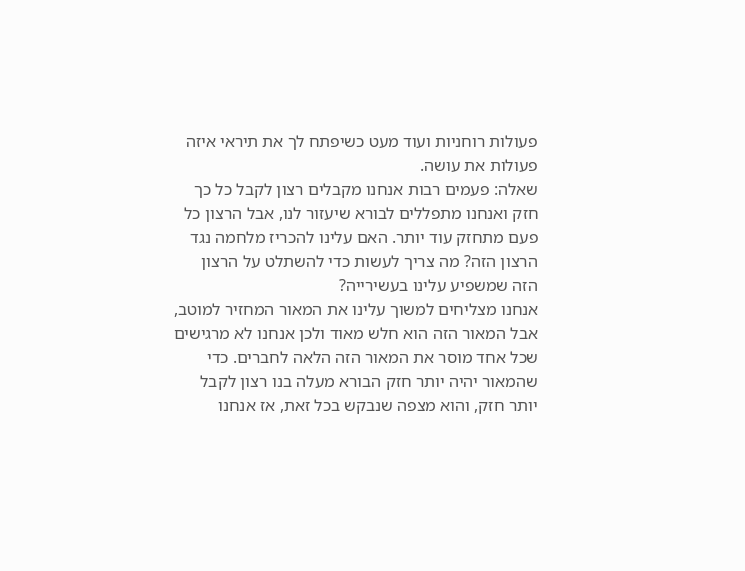פעולות רוחניות ועוד מעט כשיפתח לך את תיראי איזה פעולות את עושה.
שאלה: פעמים רבות אנחנו מקבלים רצון לקבל כל כך חזק ואנחנו מתפללים לבורא שיעזור לנו, אבל הרצון כל פעם מתחזק עוד יותר. האם עלינו להכריז מלחמה נגד הרצון הזה? מה צריך לעשות כדי להשתלט על הרצון הזה שמשפיע עלינו בעשירייה?
אנחנו מצליחים למשוך עלינו את המאור המחזיר למוטב, אבל המאור הזה הוא חלש מאוד ולכן אנחנו לא מרגישים שכל אחד מוסר את המאור הזה הלאה לחברים. כדי שהמאור יהיה יותר חזק הבורא מעלה בנו רצון לקבל יותר חזק, והוא מצפה שנבקש בכל זאת, אז אנחנו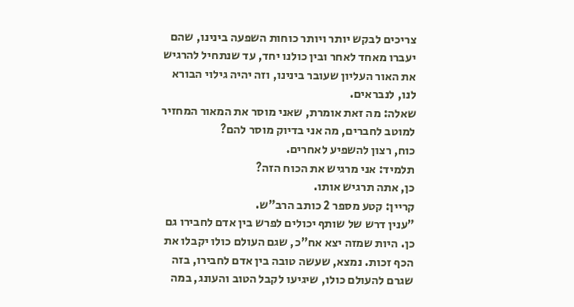צריכים לבקש יותר ויותר כוחות השפעה בינינו, שהם יעברו מאחד לאחר ובין כולנו יחד, עד שנתחיל להרגיש את האור העליון שעובר בינינו, וזה יהיה גילוי הבורא לנו, לנבראים.
שאלה: מה זאת אומרת, שאני מוסר את המאור המחזיר למוטב לחברים, מה אני בדיוק מוסר להם?
כוח, רצון להשפיע לאחרים.
תלמיד: אני מרגיש את הכוח הזה?
כן, אתה תרגיש אותו.
קריין: קטע מספר 2 כותב הרב"ש.
"ענין דרש של שותף יכולים לפרש בין אדם לחבירו גם כן. היות שמזה יצא אח"כ, שגם העולם כולו יקבלו את הכף זכות. נמצא, שעשה טובה בין אדם לחבירו, בזה שגרם להעולם כולו, שיגיעו לקבל הטוב והעונג, במה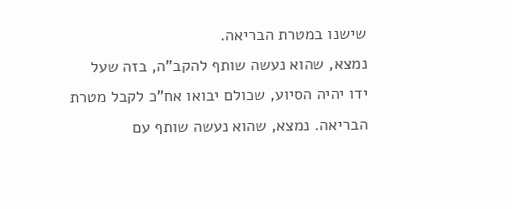שישנו במטרת הבריאה.
נמצא, שהוא נעשה שותף להקב"ה, בזה שעל ידו יהיה הסיוע, שכולם יבואו אח"כ לקבל מטרת הבריאה. נמצא, שהוא נעשה שותף עם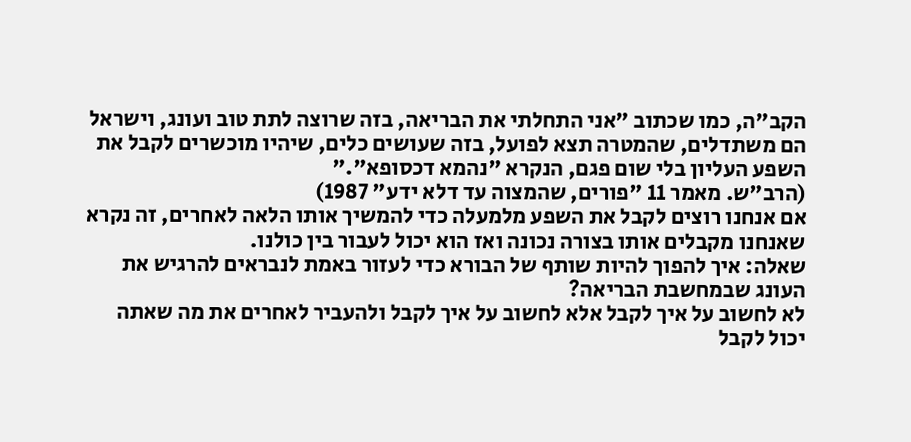הקב"ה, כמו שכתוב "אני התחלתי את הבריאה, בזה שרוצה לתת טוב ועונג, וישראל הם משתדלים, שהמטרה תצא לפועל, בזה שעושים כלים, שיהיו מוכשרים לקבל את השפע העליון בלי שום פגם, הנקרא "נהמא דכסופא"."
(הרב"ש. מאמר 11 "פורים, שהמצוה עד דלא ידע" 1987)
אם אנחנו רוצים לקבל את השפע מלמעלה כדי להמשיך אותו הלאה לאחרים, זה נקרא שאנחנו מקבלים אותו בצורה נכונה ואז הוא יכול לעבור בין כולנו.
שאלה: איך להפוך להיות שותף של הבורא כדי לעזור באמת לנבראים להרגיש את העונג שבמחשבת הבריאה?
לא לחשוב על איך לקבל אלא לחשוב על איך לקבל ולהעביר לאחרים את מה שאתה יכול לקבל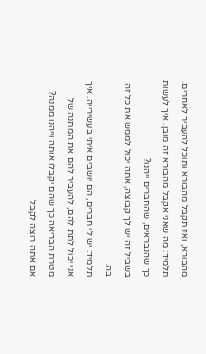מהבורא, ואז תקבל מהבורא ותוכל להעביר לאחרים.
תלמיד: מה שאני אקבל מהבורא זה מובן. איך לעשות כך שהנבראים, שהחברים ייהנו?
בשביל זה יש לך קבוצה, אתה יכול לממש את כל זה בה.
תלמיד: יש לי חברים, הם יושבים איתי בעשירייה. איך אני יכול לתת להם, להעביר להם את המתנה של מטרת הבריאה כך שהם יקבלו אותה וייהנו ממנה?
אם אתה רוצה לקבל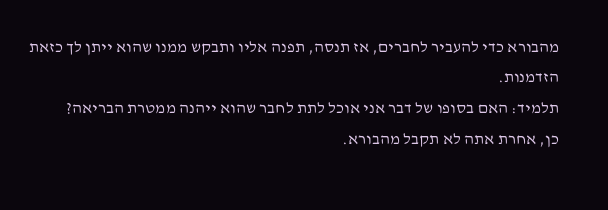מהבורא כדי להעביר לחברים, אז תנסה, תפנה אליו ותבקש ממנו שהוא ייתן לך כזאת הזדמנות.
תלמיד: האם בסופו של דבר אני אוכל לתת לחבר שהוא ייהנה ממטרת הבריאה?
כן, אחרת אתה לא תקבל מהבורא.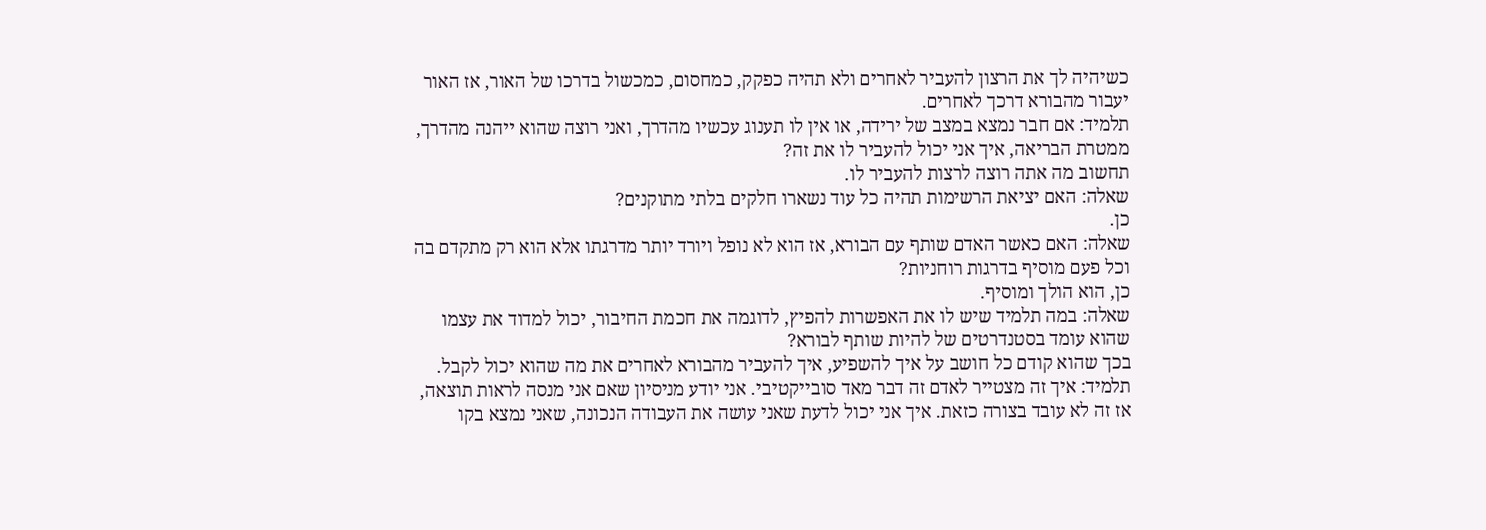כשיהיה לך את הרצון להעביר לאחרים ולא תהיה כפקק, כמחסום, כמכשול בדרכו של האור, אז האור יעבור מהבורא דרכך לאחרים.
תלמיד: אם חבר נמצא במצב של ירידה, או אין לו תענוג עכשיו מהדרך, ואני רוצה שהוא ייהנה מהדרך, ממטרת הבריאה, איך אני יכול להעביר לו את זה?
תחשוב מה אתה רוצה לרצות להעביר לו.
שאלה: האם יציאת הרשימות תהיה כל עוד נשארו חלקים בלתי מתוקנים?
כן.
שאלה: האם כאשר האדם שותף עם הבורא, אז הוא לא נופל ויורד יותר מדרגתו אלא הוא רק מתקדם בה וכל פעם מוסיף בדרגות רוחניות?
כן, הוא הולך ומוסיף.
שאלה: במה תלמיד שיש לו את האפשרות להפיץ, לדוגמה את חכמת החיבור, יכול למדוד את עצמו שהוא עומד בסטנדרטים של להיות שותף לבורא?
בכך שהוא קודם כל חושב על איך להשפיע, איך להעביר מהבורא לאחרים את מה שהוא יכול לקבל.
תלמיד: איך זה מצטייר לאדם זה דבר מאד סובייקטיבי. אני יודע מניסיון שאם אני מנסה לראות תוצאה, אז זה לא עובד בצורה כזאת. איך אני יכול לדעת שאני עושה את העבודה הנכונה, שאני נמצא בקו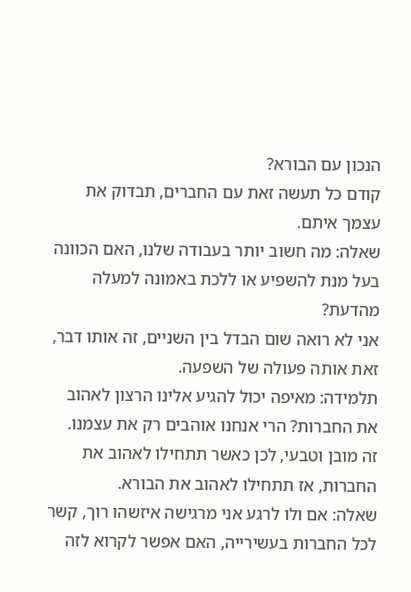הנכון עם הבורא?
קודם כל תעשה זאת עם החברים, תבדוק את עצמך איתם.
שאלה: מה חשוב יותר בעבודה שלנו, האם הכוונה בעל מנת להשפיע או ללכת באמונה למעלה מהדעת?
אני לא רואה שום הבדל בין השניים, זה אותו דבר, זאת אותה פעולה של השפעה.
תלמידה: מאיפה יכול להגיע אלינו הרצון לאהוב את החברות? הרי אנחנו אוהבים רק את עצמנו.
זה מובן וטבעי, לכן כאשר תתחילו לאהוב את החברות, אז תתחילו לאהוב את הבורא.
שאלה: אם ולו לרגע אני מרגישה איזשהו רוך, קשר לכל החברות בעשירייה, האם אפשר לקרוא לזה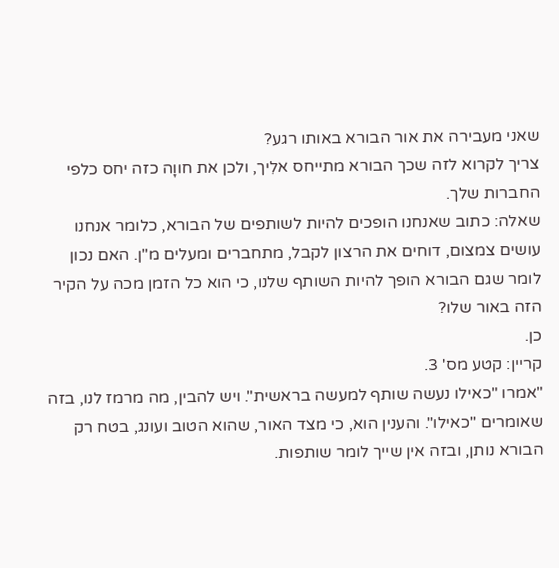שאני מעבירה את אור הבורא באותו רגע?
צריך לקרוא לזה שכך הבורא מתייחס אלִיך, ולכן את חווָה כזה יחס כלפי החברות שלך.
שאלה: כתוב שאנחנו הופכים להיות לשותפים של הבורא, כלומר אנחנו עושים צמצום, דוחים את הרצון לקבל, מתחברים ומעלים מ"ן. האם נכון לומר שגם הבורא הופך להיות השותף שלנו, כי הוא כל הזמן מכה על הקיר הזה באור שלו?
כן.
קריין: קטע מס' 3.
"אמרו "כאילו נעשה שותף למעשה בראשית". ויש להבין, מה מרמז לנו, בזה שאומרים "כאילו". והענין הוא, כי מצד האור, שהוא הטוב ועונג, בטח רק הבורא נותן, ובזה אין שייך לומר שותפות.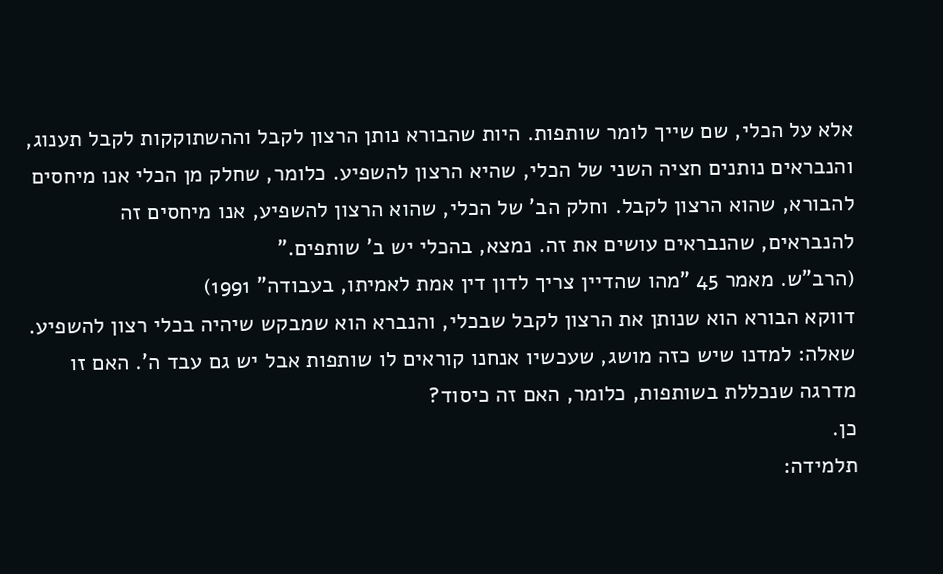אלא על הכלי, שם שייך לומר שותפות. היות שהבורא נותן הרצון לקבל וההשתוקקות לקבל תענוג, והנבראים נותנים חציה השני של הכלי, שהיא הרצון להשפיע. כלומר, שחלק מן הכלי אנו מיחסים להבורא, שהוא הרצון לקבל. וחלק הב' של הכלי, שהוא הרצון להשפיע, אנו מיחסים זה להנבראים, שהנבראים עושים את זה. נמצא, בהכלי יש ב' שותפים."
(הרב"ש. מאמר 45 "מהו שהדיין צריך לדון דין אמת לאמיתו, בעבודה" 1991)
דווקא הבורא הוא שנותן את הרצון לקבל שבכלי, והנברא הוא שמבקש שיהיה בכלי רצון להשפיע.
שאלה: למדנו שיש כזה מושג, שעכשיו אנחנו קוראים לו שותפות אבל יש גם עבד ה'. האם זו מדרגה שנכללת בשותפות, כלומר, האם זה כיסוד?
כן.
תלמידה: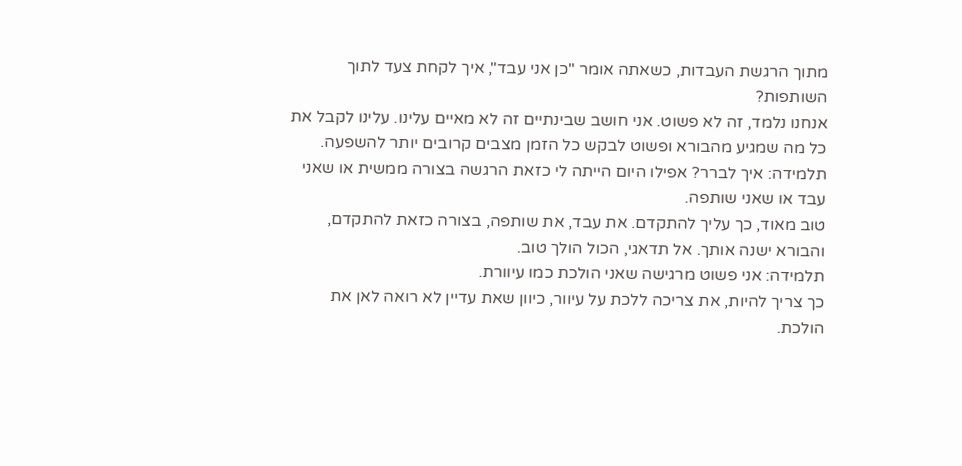מתוך הרגשת העבדות, כשאתה אומר "כן אני עבד", איך לקחת צעד לתוך השותפות?
אנחנו נלמד, זה לא פשוט. אני חושב שבינתיים זה לא מאיים עלינו. עלינו לקבל את כל מה שמגיע מהבורא ופשוט לבקש כל הזמן מצבים קרובים יותר להשפעה.
תלמידה: איך לברר? אפילו היום הייתה לי כזאת הרגשה בצורה ממשית או שאני עבד או שאני שותפה.
טוב מאוד, כך עליך להתקדם. את עבד, את שותפה, בצורה כזאת להתקדם, והבורא ישנה אותך. אל תדאגי, הכול הולך טוב.
תלמידה: אני פשוט מרגישה שאני הולכת כמו עיוורת.
כך צריך להיות, את צריכה ללכת על עיוור, כיוון שאת עדיין לא רואה לאן את הולכת.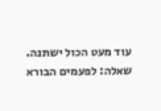עוד מעט הכול ישתנה.
שאלה: לפעמים הבורא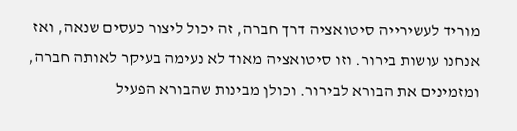מוריד לעשירייה סיטואציה דרך חברה, זה יכול ליצור כעסים שנאה, ואז אנחנו עושות בירור. וזו סיטואציה מאוד לא נעימה בעיקר לאותה חברה, ומזמינים את הבורא לבירור. וכולן מבינות שהבורא הפעיל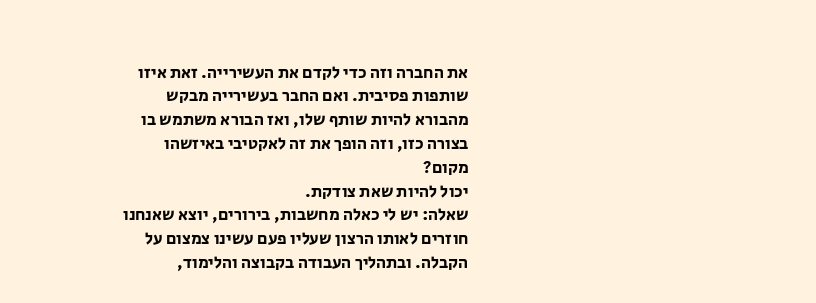את החברה וזה כדי לקדם את העשירייה. זאת איזו שותפות פסיבית. ואם החבר בעשירייה מבקש מהבורא להיות שותף שלו, ואז הבורא משתמש בו בצורה כזו, וזה הופך את זה לאקטיבי באיזשהו מקום?
יכול להיות שאת צודקת.
שאלה: יש לי כאלה מחשבות, בירורים, יוצא שאנחנו חוזרים לאותו הרצון שעליו פעם עשינו צמצום על הקבלה. ובתהליך העבודה בקבוצה והלימוד,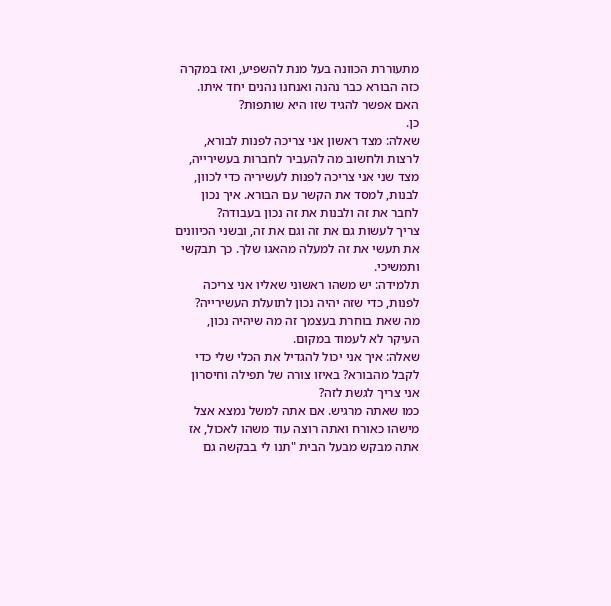מתעוררת הכוונה בעל מנת להשפיע, ואז במקרה כזה הבורא כבר נהנה ואנחנו נהנים יחד איתו. האם אפשר להגיד שזו היא שותפות?
כן.
שאלה: מצד ראשון אני צריכה לפנות לבורא, לרצות ולחשוב מה להעביר לחברות בעשירייה, מצד שני אני צריכה לפנות לעשיריה כדי לכוון, לבנות, למסד את הקשר עם הבורא. איך נכון לחבר את זה ולבנות את זה נכון בעבודה?
צריך לעשות גם את זה וגם את זה, ובשני הכיוונים את תעשי את זה למעלה מהאגו שלך. כך תבקשי ותמשיכי.
תלמידה: יש משהו ראשוני שאליו אני צריכה לפנות, כדי שזה יהיה נכון לתועלת העשירייה?
מה שאת בוחרת בעצמך זה מה שיהיה נכון, העיקר לא לעמוד במקום.
שאלה: איך אני יכול להגדיל את הכלי שלי כדי לקבל מהבורא? באיזו צורה של תפילה וחיסרון אני צריך לגשת לזה?
כמו שאתה מרגיש. אם אתה למשל נמצא אצל מישהו כאורח ואתה רוצה עוד משהו לאכול, אז אתה מבקש מבעל הבית "תנו לי בבקשה גם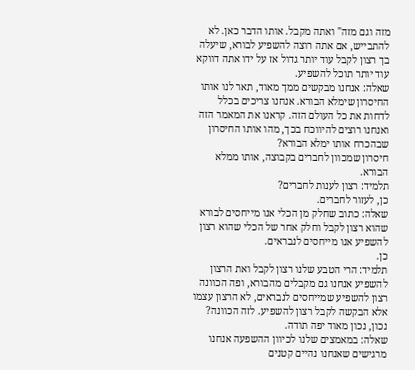מזה וגם מזה" ואתה מקבל. אותו הדבר כאן. לא להתבייש, אם אתה רוצה להשפיע לבורא, שיעלה בך רצון לקבל עוד יותר גדול אז על ידו אתה דווקא עוד יותר תוכל להשפיע.
שאלה: אנחנו מבקשים ממך מאוד, תאר לנו אותו החיסרון שימלא הבורא. אנחנו צריכים בכלל לדחות את כל העולם הזה. קראנו את המאמר הזה ואנחנו רוצים להיווכח בכך, מהו אותו החיסרון שבהכרח אותו ימלא הבורא?
חיסרון שמכוון לחברים בקבוצה, אותו ממלא הבורא.
תלמיד: רצון לענות לחברים?
כן, לעזור לחברים.
שאלה: כתוב שחלק מן הכלי אנו מייחסים לבורא שהוא רצון לקבל וחלק אחר של הכלי שהוא רצון להשפיע אנו מייחסים לנבראים.
כן.
תלמיד: הרי הטבע שלנו רצון לקבל ואת הרצון להשפיע אנחנו גם מקבלים מהבורא, ופה הכוונה רצון להשפיע שמייחסים לנבראים, לא הרצון עצמו אלא הבקשה לקבל רצון להשפיע. לזה הכוונה?
נכון, נכון מאוד יפה תודה.
שאלה: במאמצים שלנו לכיוון ההשפעה אנחנו מרגישים שאנחנו נהיים קטנים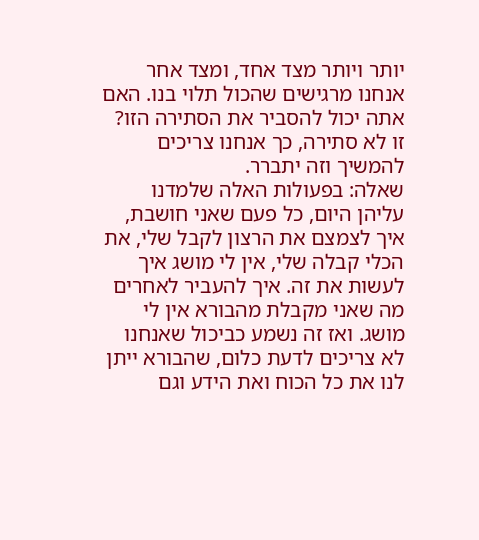יותר ויותר מצד אחד, ומצד אחר אנחנו מרגישים שהכול תלוי בנו. האם אתה יכול להסביר את הסתירה הזו?
זו לא סתירה, כך אנחנו צריכים להמשיך וזה יתברר.
שאלה: בפעולות האלה שלמדנו עליהן היום, כל פעם שאני חושבת, איך לצמצם את הרצון לקבל שלי, את הכלי קבלה שלי, אין לי מושג איך לעשות את זה. איך להעביר לאחרים מה שאני מקבלת מהבורא אין לי מושג. ואז זה נשמע כביכול שאנחנו לא צריכים לדעת כלום, שהבורא ייתן לנו את כל הכוח ואת הידע וגם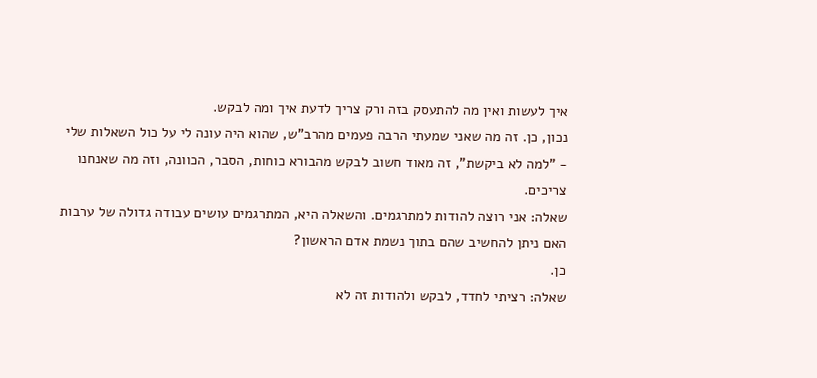איך לעשות ואין מה להתעסק בזה ורק צריך לדעת איך ומה לבקש.
נכון, כן. זה מה שאני שמעתי הרבה פעמים מהרב"ש, שהוא היה עונה לי על כול השאלות שלי - "למה לא ביקשת", זה מאוד חשוב לבקש מהבורא כוחות, הסבר, הכוונה, וזה מה שאנחנו צריכים.
שאלה: אני רוצה להודות למתרגמים. והשאלה היא, המתרגמים עושים עבודה גדולה של ערבות האם ניתן להחשיב שהם בתוך נשמת אדם הראשון?
כן.
שאלה: רציתי לחדד, לבקש ולהודות זה לא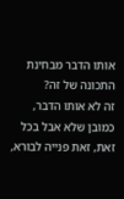אותו הדבר מבחינת התכונה של זה?
זה לא אותו הדבר, כמובן שלא אבל בכל זאת, זאת פנייה לבורא,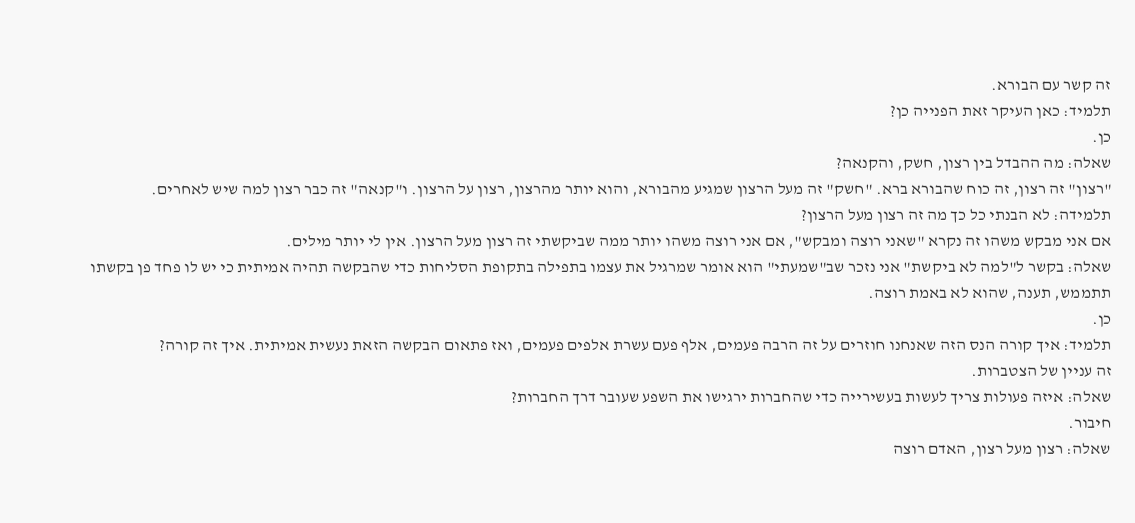זה קשר עם הבורא.
תלמיד: כאן העיקר זאת הפנייה כן?
כן.
שאלה: מה ההבדל בין רצון, חשק, והקנאה?
"רצון" זה רצון, זה כוח שהבורא ברא. "חשק" זה מעל הרצון שמגיע מהבורא, והוא יותר מהרצון, רצון על הרצון. ו"קנאה" זה כבר רצון למה שיש לאחרים.
תלמידה: לא הבנתי כל כך מה זה רצון מעל הרצון?
אם אני מבקש משהו זה נקרא "שאני רוצה ומבקש", אם אני רוצה משהו יותר ממה שביקשתי זה רצון מעל הרצון. אין לי יותר מילים.
שאלה: בקשר ל"למה לא ביקשת" אני נזכר שב"שמעתי" הוא אומר שמרגיל את עצמו בתפילה בתקופת הסליחות כדי שהבקשה תהיה אמיתית כי יש לו פחד פן בקשתו תתממש, תענה, שהוא לא באמת רוצה.
כן.
תלמיד: איך קורה הנס הזה שאנחנו חוזרים על זה הרבה פעמים, אלף פעם עשרת אלפים פעמים, ואז פתאום הבקשה הזאת נעשית אמיתית. איך זה קורה?
זה עניין של הצטברות.
שאלה: איזה פעולות צריך לעשות בעשירייה כדי שהחברות ירגישו את השפע שעובר דרך החברות?
חיבור.
שאלה: רצון מעל רצון, האדם רוצה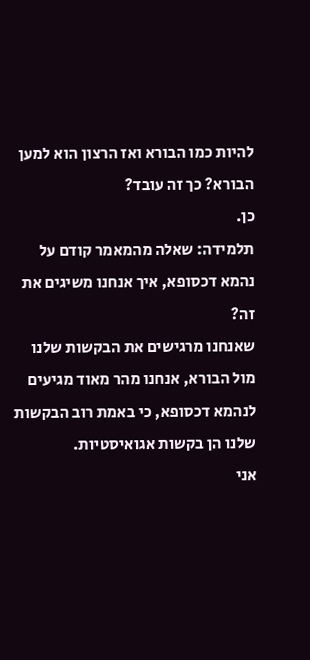להיות כמו הבורא ואז הרצון הוא למען הבורא? כך זה עובד?
כן.
תלמידה: שאלה מהמאמר קודם על נהמא דכסופא, איך אנחנו משיגים את זה?
שאנחנו מרגישים את הבקשות שלנו מול הבורא, אנחנו מהר מאוד מגיעים לנהמא דכסופא, כי באמת רוב הבקשות שלנו הן בקשות אגואיסטיות.
אני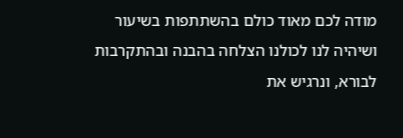מודה לכם מאוד כולם בהשתתפות בשיעור ושיהיה לנו לכולנו הצלחה בהבנה ובהתקרבות לבורא, ונרגיש את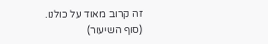זה קרוב מאוד על כולנו.
(סוף השיעור)